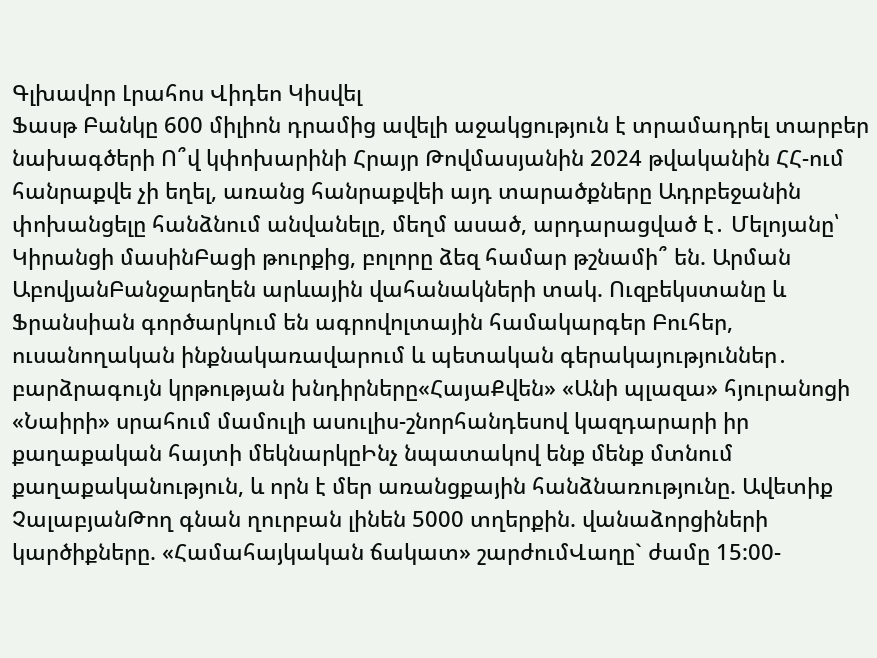Գլխավոր Լրահոս Վիդեո Կիսվել
Ֆասթ Բանկը 600 միլիոն դրամից ավելի աջակցություն է տրամադրել տարբեր նախագծերի Ո՞վ կփոխարինի Հրայր Թովմասյանին 2024 թվականին ՀՀ-ում հանրաքվե չի եղել, առանց հանրաքվեի այդ տարածքները Ադրբեջանին փոխանցելը հանձնում անվանելը, մեղմ ասած, արդարացված է․ Մելոյանը՝ Կիրանցի մասինԲացի թուրքից, բոլորը ձեզ համար թշնամի՞ են. Արման ԱբովյանԲանջարեղեն արևային վահանակների տակ. Ուզբեկստանը և Ֆրանսիան գործարկում են ագրովոլտային համակարգեր Բուհեր, ուսանողական ինքնակառավարում և պետական գերակայություններ․ բարձրագույն կրթության խնդիրները«ՀայաՔվեն» «Անի պլազա» հյուրանոցի «Նաիրի» սրահում մամուլի ասուլիս-շնորհանդեսով կազդարարի իր քաղաքական հայտի մեկնարկըԻնչ նպատակով ենք մենք մտնում քաղաքականություն, և որն է մեր առանցքային հանձնառությունը. Ավետիք ՉալաբյանԹող գնան ղուրբան լինեն 5000 տղերքին. վանաձորցիների կարծիքները. «Համահայկական ճակատ» շարժումՎաղը` ժամը 15:00-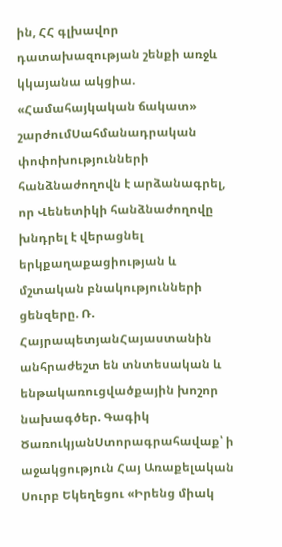ին, ՀՀ գլխավոր դատախազության շենքի առջև կկայանա ակցիա. «Համահայկական ճակատ» շարժումՍահմանադրական փոփոխությունների հանձնաժողովն է արձանագրել, որ Վենետիկի հանձնաժողովը խնդրել է վերացնել երկքաղաքացիության և մշտական բնակությունների ցենզերը. Ռ. ՀայրապետյանՀայաստանին անհրաժեշտ են տնտեսական և ենթակառուցվածքային խոշոր նախագծեր. Գագիկ ԾառուկյանՍտորագրահավաք՝ ի աջակցություն Հայ Առաքելական Սուրբ Եկեղեցու «Իրենց միակ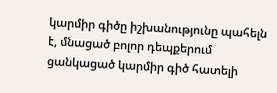կարմիր գիծը իշխանությունը պահելն է, մնացած բոլոր դեպքերում ցանկացած կարմիր գիծ հատելի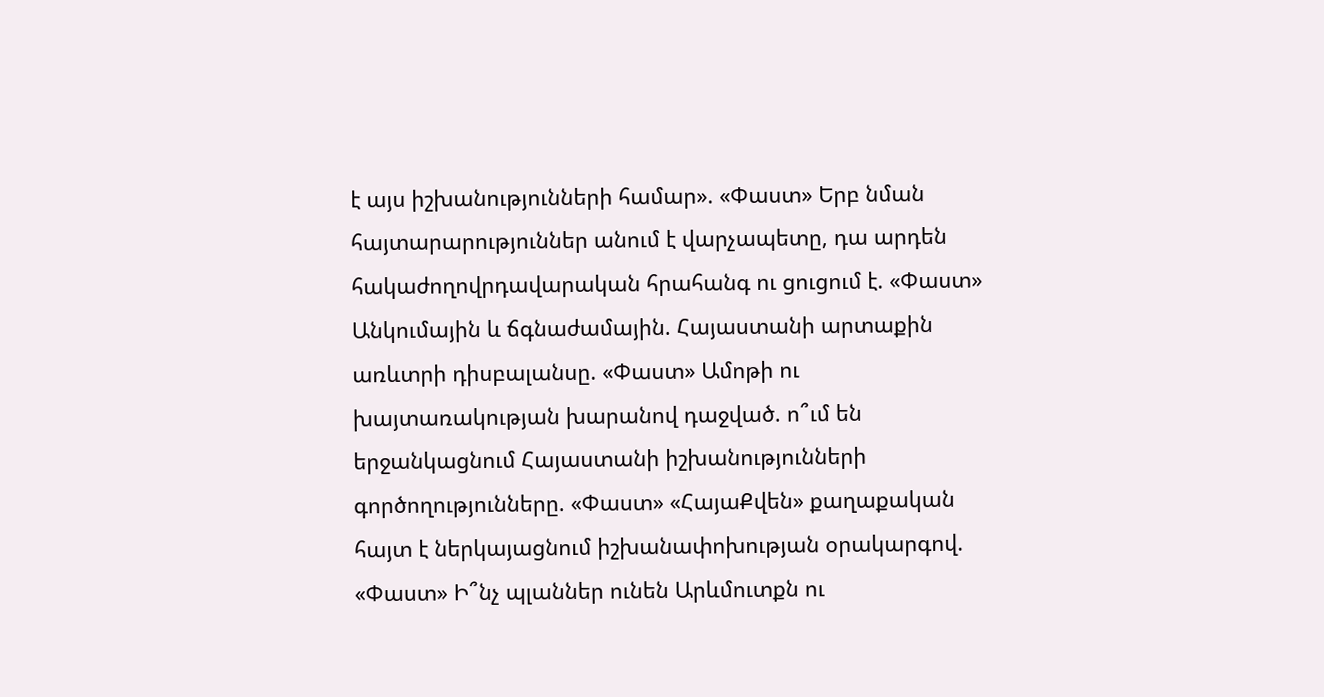է այս իշխանությունների համար». «Փաստ» Երբ նման հայտարարություններ անում է վարչապետը, դա արդեն հակաժողովրդավարական հրահանգ ու ցուցում է. «Փաստ» Անկումային և ճգնաժամային. Հայաստանի արտաքին առևտրի դիսբալանսը. «Փաստ» Ամոթի ու խայտառակության խարանով դաջված. ո՞ւմ են երջանկացնում Հայաստանի իշխանությունների գործողությունները. «Փաստ» «ՀայաՔվեն» քաղաքական հայտ է ներկայացնում իշխանափոխության օրակարգով. «Փաստ» Ի՞նչ պլաններ ունեն Արևմուտքն ու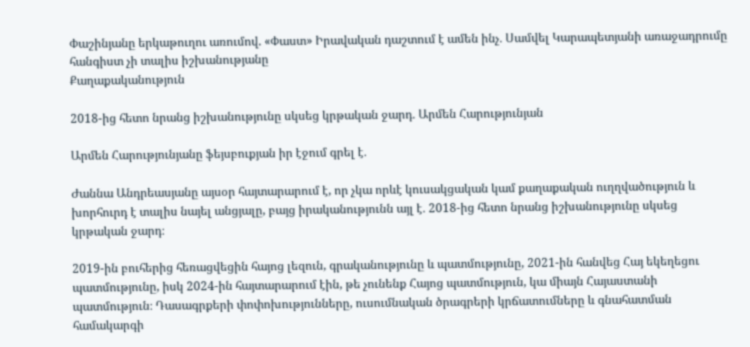Փաշինյանը երկաթուղու առումով. «Փաստ» Իրավական դաշտում է ամեն ինչ․ Սամվել Կարապետյանի առաջադրումը հանգիստ չի տալիս իշխանությանը
Քաղաքականություն

2018-ից հետո նրանց իշխանությունը սկսեց կրթական ջարդ․ Արմեն Հարությունյան

Արմեն Հարությունյանը ֆեյսբուքյան իր էջում գրել է․

Ժաննա Անդրեասյանը այսօր հայտարարում է, որ չկա որևէ կուսակցական կամ քաղաքական ուղղվածություն և խորհուրդ է տալիս նայել անցյալը, բայց իրականությունն այլ է․ 2018-ից հետո նրանց իշխանությունը սկսեց կրթական ջարդ։

2019-ին բուհերից հեռացվեցին հայոց լեզուն, գրականությունը և պատմությունը, 2021-ին հանվեց Հայ եկեղեցու պատմությունը, իսկ 2024-ին հայտարարում էին, թե չունենք Հայոց պատմություն, կա միայն Հայաստանի պատմություն։ Դասագրքերի փոփոխությունները, ուսումնական ծրագրերի կրճատումները և գնահատման համակարգի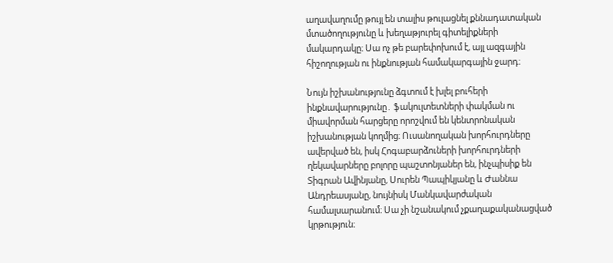աղավաղումը թույլ են տալիս թուլացնել քննադատական մտածողությունը և խեղաթյուրել գիտելիքների մակարդակը։ Սա ոչ թե բարեփոխում է, այլ ազգային հիշողության ու ինքնության համակարգային ջարդ։

Նույն իշխանությունը ձգտում է խլել բուհերի ինքնավարությունը․ ֆակուլտետների փակման ու միավորման հարցերը որոշվում են կենտրոնական իշխանության կողմից։ Ուսանողական խորհուրդները ավերված են, իսկ Հոգաբարձուների խորհուրդների ղեկավարները բոլորը պաշտոնյաներ են, ինչպիսիք են Տիգրան Ավինյանը, Սուրեն Պապիկյանը և Ժաննա Անդրեասյանը, նույնիսկ Մանկավարժական համալսարանում։ Սա չի նշանակում չքաղաքականացված կրթություն։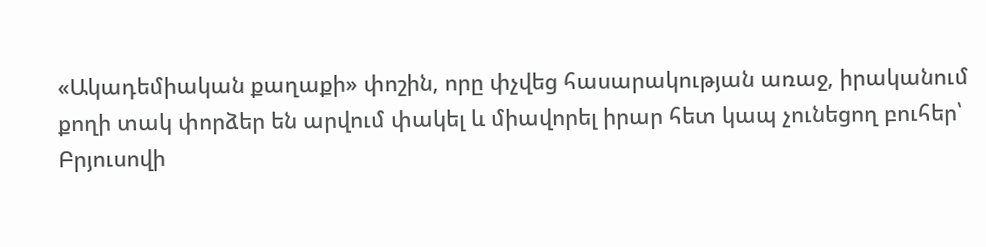«Ակադեմիական քաղաքի» փոշին, որը փչվեց հասարակության առաջ, իրականում քողի տակ փորձեր են արվում փակել և միավորել իրար հետ կապ չունեցող բուհեր՝ Բրյուսովի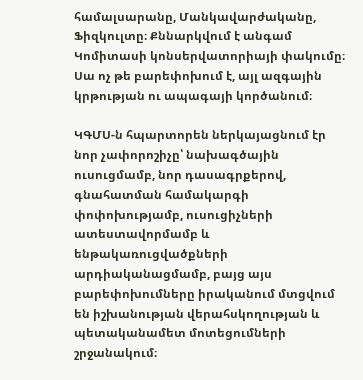համալսարանը, Մանկավարժականը, Ֆիզկուլտը։ Քննարկվում է անգամ Կոմիտասի կոնսերվատորիայի փակումը։ Սա ոչ թե բարեփոխում է, այլ ազգային կրթության ու ապագայի կործանում։

ԿԳՄՍ-ն հպարտորեն ներկայացնում էր նոր չափորոշիչը՝ նախագծային ուսուցմամբ, նոր դասագրքերով, գնահատման համակարգի փոփոխությամբ, ուսուցիչների ատեստավորմամբ և ենթակառուցվածքների արդիականացմամբ, բայց այս բարեփոխումները իրականում մտցվում են իշխանության վերահսկողության և պետականամետ մոտեցումների շրջանակում։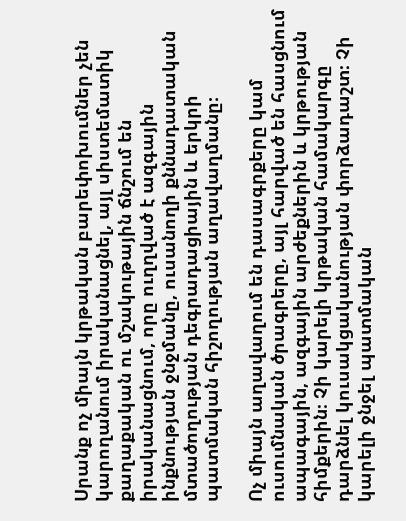Սրանք ոչ միայն կրթական բարեփոխումներ չեն կարողանում իրականացնել, այլ սիստեմատիկ քաղաքական ու մշակութային ճնշում են իրականացնում, որը ուղղված է ազգային ինքնության ջնջմանը, ուսանողի քննադատական մտածողության դեգրադացիային և երկրի պատմական հիշողության աղավաղմանը։

Ոչ միայն աղավաղում են դասագրքերը կամ ուսումնական ծրագրերը, այլ հարված են հասցնում ապագային, ազգային արժեքներին և կրթության հիմքերին։ Չի կարելի կրթական համակարգը դարձնել կուսակցականության փորձադաշտ։ Չի կարելի ջնջել պատմական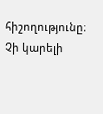հիշողությունը։ Չի կարելի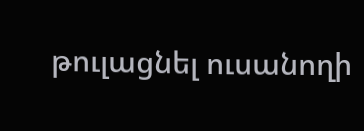թուլացնել ուսանողի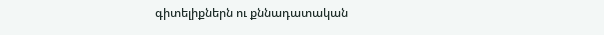գիտելիքներն ու քննադատական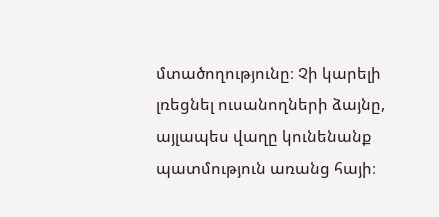մտածողությունը։ Չի կարելի լռեցնել ուսանողների ձայնը, այլապես վաղը կունենանք պատմություն առանց հայի։